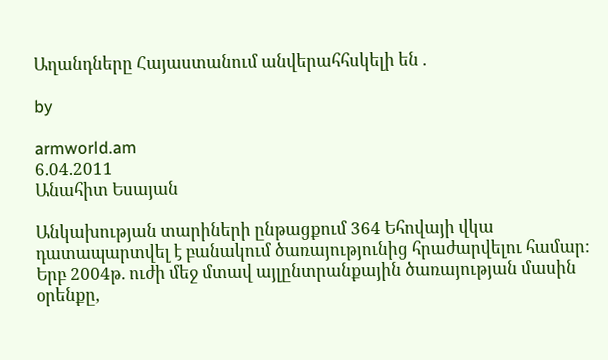Աղանդները Հայաստանում անվերահհսկելի են .

by

armworld.am
6.04.2011
Անահիտ Եսայան

Անկախության տարիների ընթացքում 364 Եհովայի վկա դատապարտվել է բանակում ծառայությունից հրաժարվելու համար: Երբ 2004թ. ուժի մեջ մտավ այլընտրանքային ծառայության մասին օրենքը,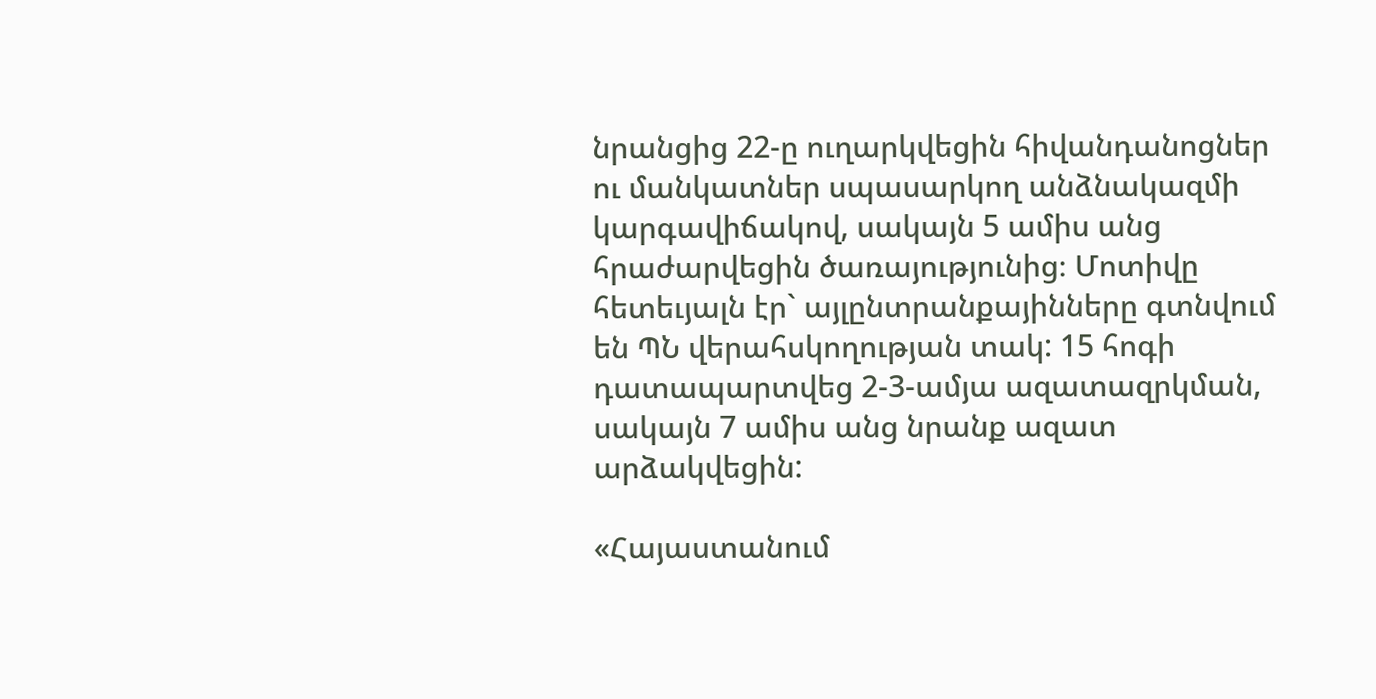նրանցից 22-ը ուղարկվեցին հիվանդանոցներ ու մանկատներ սպասարկող անձնակազմի կարգավիճակով, սակայն 5 ամիս անց հրաժարվեցին ծառայությունից։ Մոտիվը հետեւյալն էր` այլընտրանքայինները գտնվում են ՊՆ վերահսկողության տակ: 15 հոգի դատապարտվեց 2-3-ամյա ազատազրկման, սակայն 7 ամիս անց նրանք ազատ արձակվեցին:

«Հայաստանում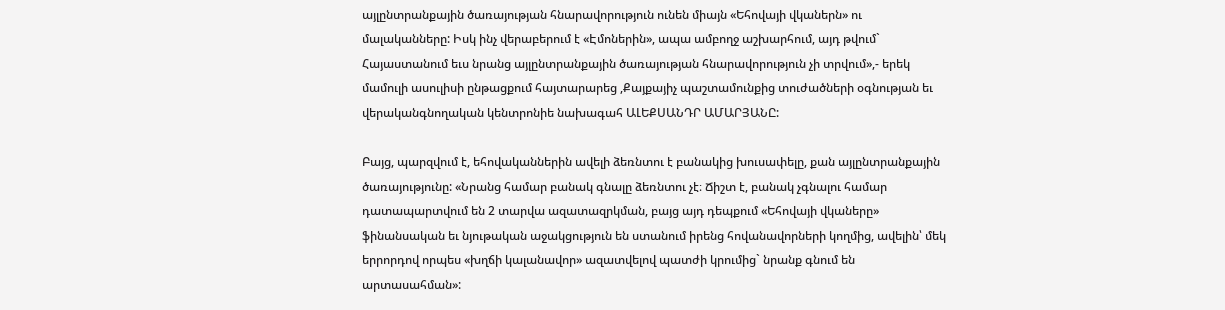այլընտրանքային ծառայության հնարավորություն ունեն միայն «Եհովայի վկաներն» ու մալականները: Իսկ ինչ վերաբերում է «Էմոներին», ապա ամբողջ աշխարհում, այդ թվում` Հայաստանում եւս նրանց այլընտրանքային ծառայության հնարավորություն չի տրվում»,- երեկ մամուլի ասուլիսի ընթացքում հայտարարեց ,Քայքայիչ պաշտամունքից տուժածների օգնության եւ վերականգնողական կենտրոնիե նախագահ ԱԼԵՔՍԱՆԴՐ ԱՄԱՐՅԱՆԸ:

Բայց, պարզվում է, եհովականներին ավելի ձեռնտու է բանակից խուսափելը, քան այլընտրանքային ծառայությունը: «Նրանց համար բանակ գնալը ձեռնտու չէ։ Ճիշտ է, բանակ չգնալու համար դատապարտվում են 2 տարվա ազատազրկման, բայց այդ դեպքում «Եհովայի վկաները» ֆինանսական եւ նյութական աջակցություն են ստանում իրենց հովանավորների կողմից, ավելին՝ մեկ երրորդով որպես «խղճի կալանավոր» ազատվելով պատժի կրումից` նրանք գնում են արտասահման»: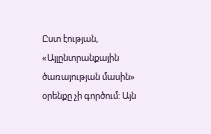Ըստ էության, «Այլընտրանքային ծառայության մասին» օրենքը չի գործում: Այն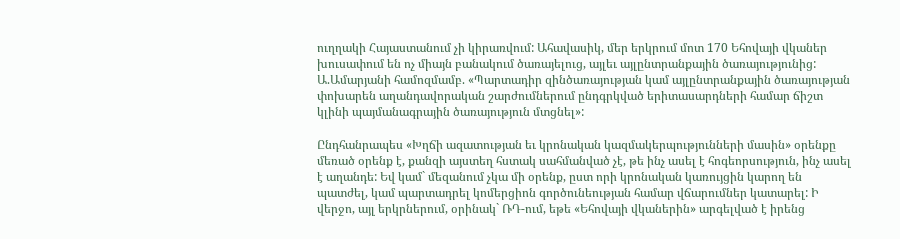ուղղակի Հայաստանում չի կիրառվում: Ահավասիկ, մեր երկրում մոտ 170 Եհովայի վկաներ խուսափում են ոչ միայն բանակում ծառայելուց, այլեւ այլընտրանքային ծառայությունից: Ա.Ամարյանի համոզմամբ. «Պարտադիր զինծառայության կամ այլընտրանքային ծառայության փոխարեն աղանդավորական շարժումներում ընդգրկված երիտասարդների համար ճիշտ կլինի պայմանագրային ծառայություն մտցնել»:

Ընդհանրապես «Խղճի ազատության եւ կրոնական կազմակերպությունների մասին» օրենքը մեռած օրենք է, քանզի այստեղ հստակ սահմանված չէ, թե ինչ ասել է հոգեորսություն, ինչ ասել է աղանդե: Եվ կամ` մեզանում չկա մի օրենք, ըստ որի կրոնական կառույցին կարող են պատժել, կամ պարտադրել կոմերցիոն գործունեության համար վճարումներ կատարել: Ի վերջո, այլ երկրներում, օրինակ` ՌԴ-ում, եթե «Եհովայի վկաներին» արգելված է իրենց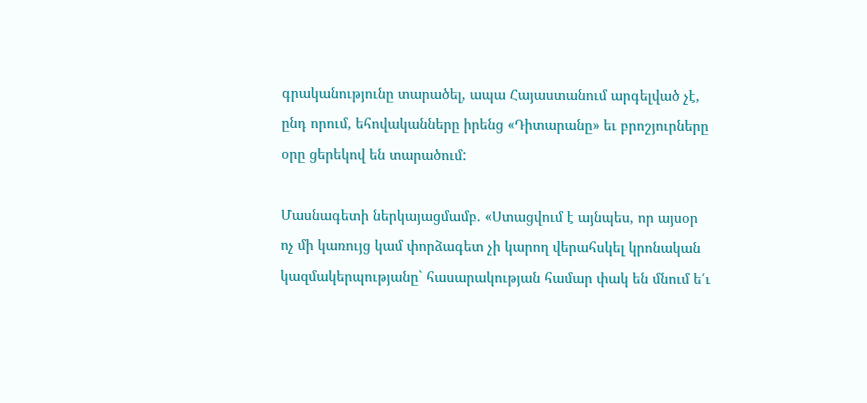գրականությունը տարածել, ապա Հայաստանում արգելված չէ, ընդ որում, եհովականները իրենց «Դիտարանը» եւ բրոշյուրները օրը ցերեկով են տարածում:

Մասնագետի ներկայացմամբ. «Ստացվում է այնպես, որ այսօր ոչ մի կառույց կամ փորձագետ չի կարող վերահսկել կրոնական կազմակերպությանը` հասարակության համար փակ են մնում ե՛ւ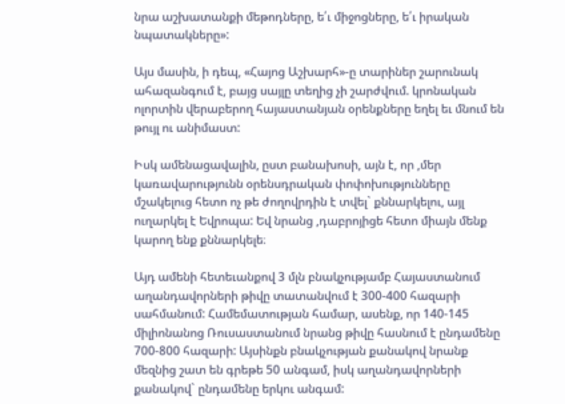նրա աշխատանքի մեթոդները, ե՛ւ միջոցները, ե՛ւ իրական նպատակները»:

Այս մասին, ի դեպ, «Հայոց Աշխարհ»-ը տարիներ շարունակ ահազանգում է, բայց սայլը տեղից չի շարժվում. կրոնական ոլորտին վերաբերող հայաստանյան օրենքները եղել եւ մնում են թույլ ու անիմաստ:

Իսկ ամենացավալին, ըստ բանախոսի, այն է, որ ,մեր կառավարությունն օրենսդրական փոփոխությունները մշակելուց հետո ոչ թե ժողովրդին է տվել` քննարկելու, այլ ուղարկել է Եվրոպա: Եվ նրանց ,դաբրոյիցե հետո միայն մենք կարող ենք քննարկելե։

Այդ ամենի հետեւանքով 3 մլն բնակչությամբ Հայաստանում աղանդավորների թիվը տատանվում է 300-400 հազարի սահմանում: Համեմատության համար, ասենք, որ 140-145 միլիոնանոց Ռուսաստանում նրանց թիվը հասնում է ընդամենը 700-800 հազարի: Այսինքն բնակչության քանակով նրանք մեզնից շատ են գրեթե 50 անգամ, իսկ աղանդավորների քանակով` ընդամենը երկու անգամ: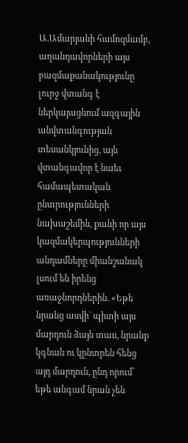Ա.Ամարյանի համոզմամբ, աղանդավորների այս բազմաքանակությունը լուրջ վտանգ է ներկայացնում ազգային անվտանգության տեսանկյունից, այն վտանգավոր է նաեւ համապետական ընտրությունների նախաշեմին, քանի որ այս կազմակերպությունների անդամները միանշանակ լսում են իրենց առաջնորդներին. «Եթե նրանց ասվի` պիտի այս մարդուն ձայն տաս, նրանք կգնան ու կընտրեն հենց այդ մարդուն, ընդ որում՝ եթե անգամ նրան չեն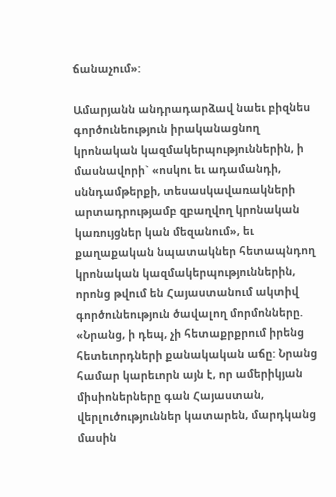ճանաչում»:

Ամարյանն անդրադարձավ նաեւ բիզնես գործունեություն իրականացնող կրոնական կազմակերպություններին, ի մասնավորի` «ոսկու եւ ադամանդի, սննդամթերքի, տեսասկավառակների արտադրությամբ զբաղվող կրոնական կառույցներ կան մեզանում», եւ քաղաքական նպատակներ հետապնդող կրոնական կազմակերպություններին, որոնց թվում են Հայաստանում ակտիվ գործունեություն ծավալող մորմոնները. «Նրանց, ի դեպ, չի հետաքրքրում իրենց հետեւորդների քանակական աճը: Նրանց համար կարեւորն այն է, որ ամերիկյան միսիոներները գան Հայաստան, վերլուծություններ կատարեն, մարդկանց մասին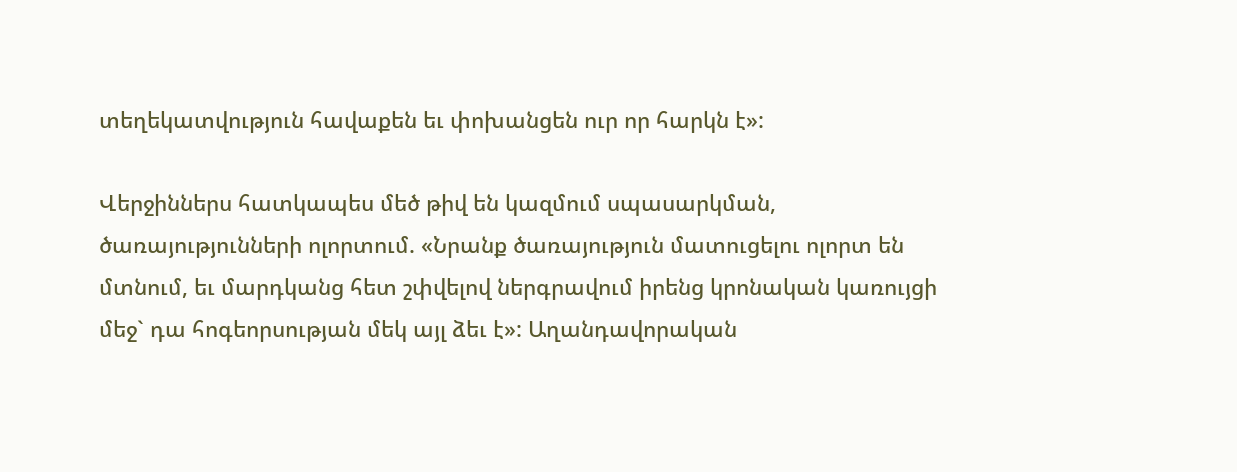տեղեկատվություն հավաքեն եւ փոխանցեն ուր որ հարկն է»:

Վերջիններս հատկապես մեծ թիվ են կազմում սպասարկման, ծառայությունների ոլորտում. «Նրանք ծառայություն մատուցելու ոլորտ են մտնում, եւ մարդկանց հետ շփվելով ներգրավում իրենց կրոնական կառույցի մեջ` դա հոգեորսության մեկ այլ ձեւ է»: Աղանդավորական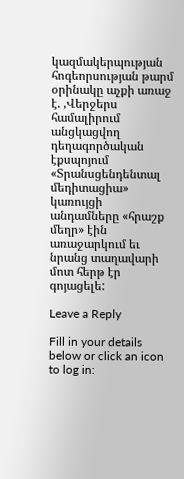կազմակերպության հոգեորսության թարմ օրինակը աչքի առաջ է. ,Վերջերս համալիրում անցկացվող դեղագործական էքսպոյում «Տրանսցենդենտալ մեդիտացիա» կառույցի անդամները «հրաշք մեղր» էին առաջարկում եւ նրանց տաղավարի մոտ հերթ էր գոյացելե:

Leave a Reply

Fill in your details below or click an icon to log in: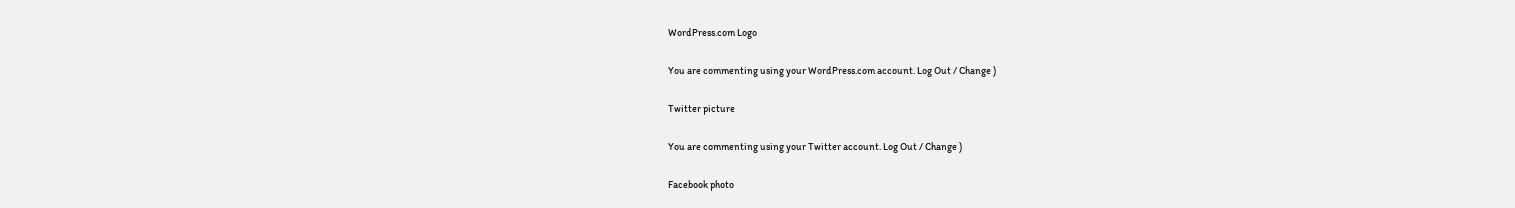WordPress.com Logo

You are commenting using your WordPress.com account. Log Out / Change )

Twitter picture

You are commenting using your Twitter account. Log Out / Change )

Facebook photo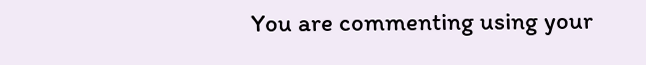You are commenting using your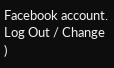Facebook account. Log Out / Change )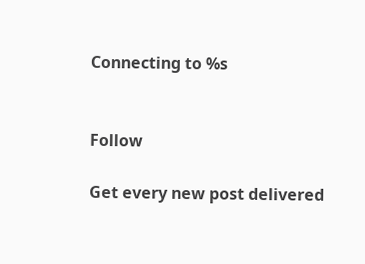Connecting to %s


Follow

Get every new post delivered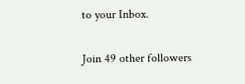to your Inbox.

Join 49 other followers